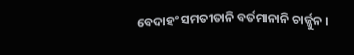ବେଦାହଂ ସମତୀତାନି ବର୍ତମାନାନି ଚାର୍ଜ୍ଜୁନ ।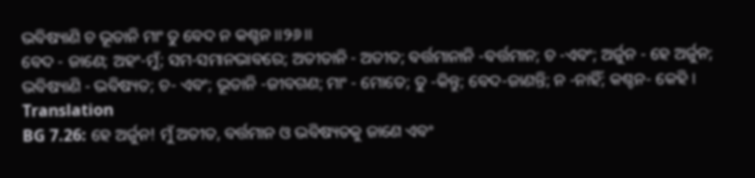ଭବିଷ୍ୟାଣି ଚ ଭୂତାନି ମାଂ ତୁ ବେଦ ନ କଶ୍ଚନ ।।୨୬।।
ବେଦ - ଜାଣେ; ଅହଂ-ମୁଁ; ସମ-ସମାନଭାବରେ; ଅତୀତାନି - ଅତୀତ; ବର୍ତ୍ତମାନାନି -ବର୍ତ୍ତମାନ; ଚ -ଏବଂ; ଅର୍ଜୁନ - ହେ ଅର୍ଜୁନ; ଭବିଷ୍ୟାଣି - ଭବିଷ୍ୟତ; ଚ- ଏବଂ; ଭୂତାନି -ଜୀବଗଣ; ମାଂ - ମୋତେ; ତୁ -କିନ୍ତୁ; ବେଦ-ଜାଣନ୍ତି; ନ -ନାହିଁ; କଶ୍ଚନ- କେହି ।
Translation
BG 7.26: ହେ ଅର୍ଜୁନ! ମୁଁ ଅତୀତ, ବର୍ତ୍ତମାନ ଓ ଭବିଷ୍ୟତକୁ ଜାଣେ ଏବଂ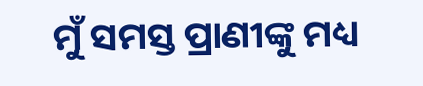ମୁଁ ସମସ୍ତ ପ୍ରାଣୀଙ୍କୁ ମଧ୍ୟ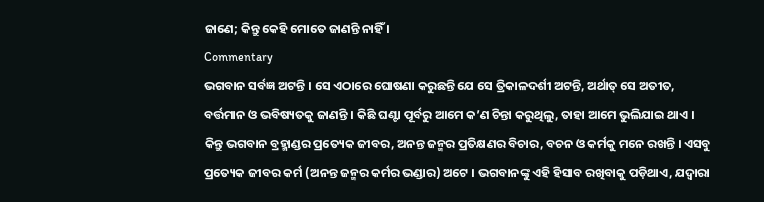ଜାଣେ; କିନ୍ତୁ କେହି ମୋତେ ଜାଣନ୍ତି ନାହିଁ ।
Commentary
ଭଗବାନ ସର୍ବଜ୍ଞ ଅଟନ୍ତି । ସେ ଏଠାରେ ଘୋଷଣା କରୁଛନ୍ତି ଯେ ସେ ତ୍ରିକାଳଦର୍ଶୀ ଅଟନ୍ତି, ଅର୍ଥାତ୍ ସେ ଅତୀତ, ବର୍ତ୍ତମାନ ଓ ଭବିଷ୍ୟତକୁ ଜାଣନ୍ତି । କିଛି ଘଣ୍ଟା ପୂର୍ବରୁ ଆମେ କ’ଣ ଚିନ୍ତା କରୁଥିଲୁ, ତାହା ଆମେ ଭୁଲିଯାଇ ଥାଏ । କିନ୍ତୁ ଭଗବାନ ବ୍ରହ୍ମାଣ୍ଡର ପ୍ରତ୍ୟେକ ଜୀବର, ଅନନ୍ତ ଜନ୍ମର ପ୍ରତିକ୍ଷଣର ବିଚାର, ବଚନ ଓ କର୍ମକୁ ମନେ ରଖନ୍ତି । ଏସବୁ ପ୍ରତ୍ୟେକ ଜୀବର କର୍ମ (ଅନନ୍ତ ଜନ୍ମର କର୍ମର ଭଣ୍ଡାର) ଅଟେ । ଭଗବାନଙ୍କୁ ଏହି ହିସାବ ରଖିବାକୁ ପଡ଼ିଥାଏ, ଯଦ୍ୱାରା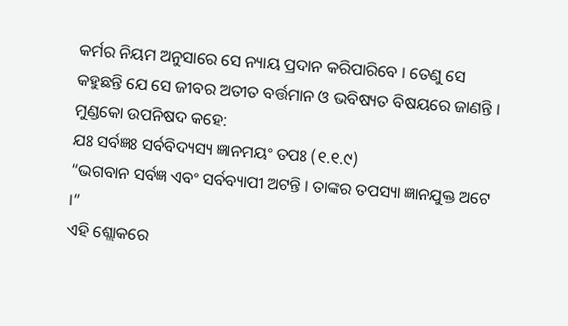କର୍ମର ନିୟମ ଅନୁସାରେ ସେ ନ୍ୟାୟ ପ୍ରଦାନ କରିପାରିବେ । ତେଣୁ ସେ କହୁଛନ୍ତି ଯେ ସେ ଜୀବର ଅତୀତ ବର୍ତ୍ତମାନ ଓ ଭବିଷ୍ୟତ ବିଷୟରେ ଜାଣନ୍ତି । ମୁଣ୍ଡକୋ ଉପନିଷଦ କହେ:
ଯଃ ସର୍ବଜ୍ଞଃ ସର୍ବବିଦ୍ୟସ୍ୟ ଜ୍ଞାନମୟଂ ତପଃ (୧.୧.୯)
“ଭଗବାନ ସର୍ବଜ୍ଞ ଏବଂ ସର୍ବବ୍ୟାପୀ ଅଟନ୍ତି । ତାଙ୍କର ତପସ୍ୟା ଜ୍ଞାନଯୁକ୍ତ ଅଟେ ।”
ଏହି ଶ୍ଲୋକରେ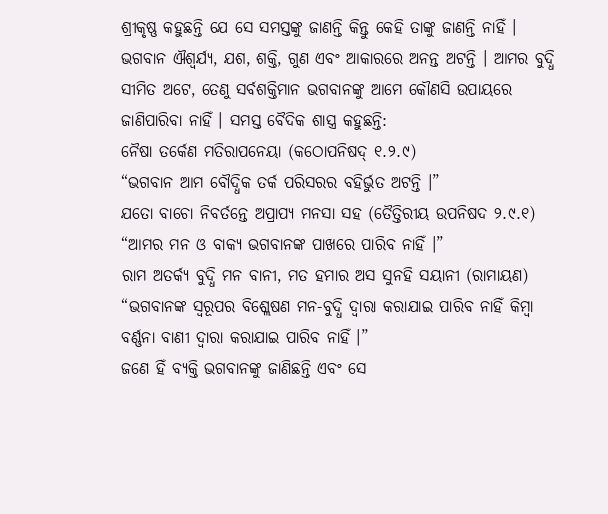ଶ୍ରୀକୃଷ୍ଣ କହୁଛନ୍ତି ଯେ ସେ ସମସ୍ତଙ୍କୁ ଜାଣନ୍ତି କିନ୍ତୁ କେହି ତାଙ୍କୁ ଜାଣନ୍ତି ନାହିଁ । ଭଗବାନ ଐଶ୍ୱର୍ଯ୍ୟ, ଯଶ, ଶକ୍ତି, ଗୁଣ ଏବଂ ଆକାରରେ ଅନନ୍ତ ଅଟନ୍ତି । ଆମର ବୁଦ୍ଧି ସୀମିତ ଅଟେ, ତେଣୁ ସର୍ବଶକ୍ତିମାନ ଭଗବାନଙ୍କୁ ଆମେ କୌଣସି ଉପାୟରେ ଜାଣିପାରିବା ନାହିଁ । ସମସ୍ତ ବୈଦିକ ଶାସ୍ତ୍ର କହୁଛନ୍ତି:
ନୈଷା ତର୍କେଣ ମତିରାପନେୟା (କଠୋପନିଷଦ୍ ୧.୨.୯)
“ଭଗବାନ ଆମ ବୌଦ୍ଧିକ ତର୍କ ପରିସରର ବହିର୍ଭୁତ ଅଟନ୍ତି ।”
ଯତୋ ବାଚୋ ନିବର୍ତନ୍ତେ ଅପ୍ରାପ୍ୟ ମନସା ସହ (ତୈତ୍ତିରୀୟ ଉପନିଷଦ ୨.୯.୧)
“ଆମର ମନ ଓ ବାକ୍ୟ ଭଗବାନଙ୍କ ପାଖରେ ପାରିବ ନାହିଁ ।”
ରାମ ଅତର୍କ୍ୟ ବୁଦ୍ଧି ମନ ବାନୀ, ମତ ହମାର ଅସ ସୁନହି ସୟାନୀ (ରାମାୟଣ)
“ଭଗବାନଙ୍କ ସ୍ୱରୂପର ବିଶ୍ଲେଷଣ ମନ-ବୁଦ୍ଧି ଦ୍ୱାରା କରାଯାଇ ପାରିବ ନାହିଁ କିମ୍ବା ବର୍ଣ୍ଣନା ବାଣୀ ଦ୍ୱାରା କରାଯାଇ ପାରିବ ନାହିଁ ।”
ଜଣେ ହିଁ ବ୍ୟକ୍ତି ଭଗବାନଙ୍କୁ ଜାଣିଛନ୍ତି ଏବଂ ସେ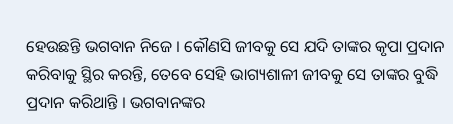ହେଉଛନ୍ତି ଭଗବାନ ନିଜେ । କୌଣସି ଜୀବକୁ ସେ ଯଦି ତାଙ୍କର କୃପା ପ୍ରଦାନ କରିବାକୁ ସ୍ଥିର କରନ୍ତି, ତେବେ ସେହି ଭାଗ୍ୟଶାଳୀ ଜୀବକୁ ସେ ତାଙ୍କର ବୁଦ୍ଧି ପ୍ରଦାନ କରିଥାନ୍ତି । ଭଗବାନଙ୍କର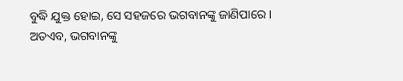ବୁଦ୍ଧି ଯୁକ୍ତ ହୋଇ, ସେ ସହଜରେ ଭଗବାନଙ୍କୁ ଜାଣିପାରେ । ଅତଏବ, ଭଗବାନଙ୍କୁ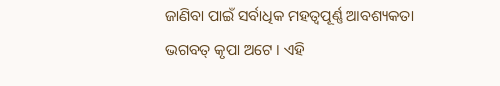ଜାଣିବା ପାଇଁ ସର୍ବାଧିକ ମହତ୍ୱପୂର୍ଣ୍ଣ ଆବଶ୍ୟକତା ଭଗବତ୍ କୃପା ଅଟେ । ଏହି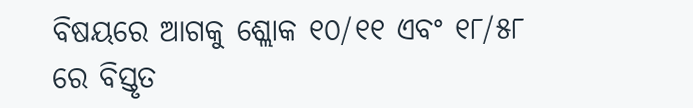ବିଷୟରେ ଆଗକୁ ଶ୍ଲୋକ ୧୦/୧୧ ଏବଂ ୧୮/୫୮ ରେ ବିସ୍ତୃତ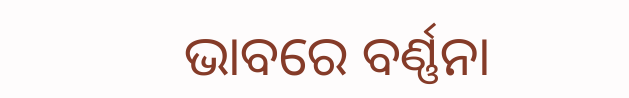ଭାବରେ ବର୍ଣ୍ଣନା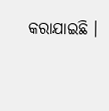କରାଯାଇଛି ।